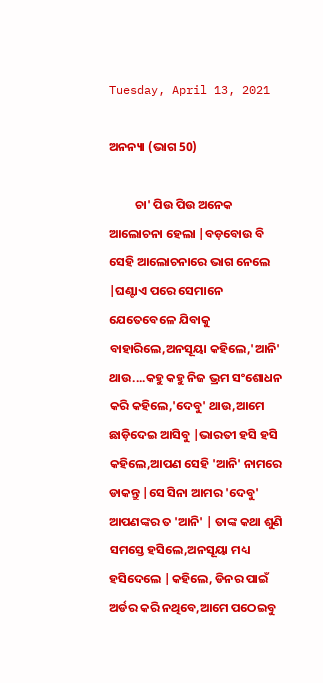Tuesday, April 13, 2021

ଅନନ୍ୟା (ଭାଗ 50)

         ଚା' ପିଉ ପିଉ ଅନେକ ଆଲୋଚନା ହେଲା |ବଡ଼ବୋଉ ବି ସେହି ଆଲୋଚନାରେ ଭାଗ ନେଲେ |ଘଣ୍ଟାଏ ପରେ ସେମାନେ ଯେତେବେଳେ ଯିବାକୁ ବାହାରିଲେ,ଅନସୂୟା କହିଲେ,'ଆନି' ଥାଉ....କହୁ କହୁ ନିଜ ଭ୍ରମ ସଂଶୋଧନ କରି କହିଲେ,'ଦେବୁ' ଥାଉ,ଆମେ ଛାଡ଼ିଦେଇ ଆସିବୁ |ଭାରତୀ ହସି ହସି କହିଲେ,ଆପଣ ସେହି 'ଆନି' ନାମରେ ଡାକନ୍ତୁ |ସେ ସିନା ଆମର 'ଦେବୁ' ଆପଣଙ୍କର ତ 'ଆନି' | ତାଙ୍କ କଥା ଶୁଣି ସମସ୍ତେ ହସିଲେ,ଅନସୂୟା ମଧ୍ୟ ହସିଦେଲେ |କହିଲେ, ଡିନର ପାଇଁ ଅର୍ଡର କରି ନଥିବେ,ଆମେ ପଠେଇବୁ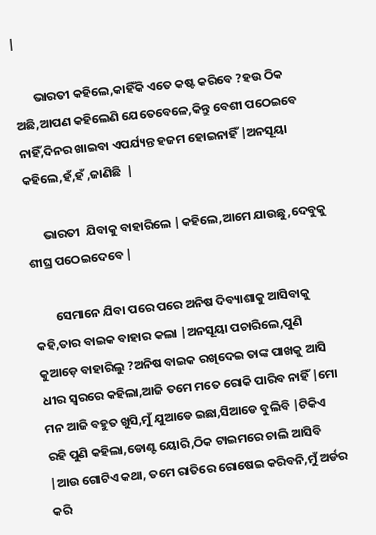|

       ଭାରତୀ କହିଲେ,କାହିଁକି ଏତେ କଷ୍ଟ କରିବେ ?ହଉ ଠିକ ଅଛି,ଆପଣ କହିଲେଣି ଯେତେବେଳେ,କିନ୍ତୁ ବେଶୀ ପଠେଇବେ ନାହିଁ,ଦିନର ଖାଇବା ଏପର୍ଯ୍ୟନ୍ତ ହଜମ ହୋଇନାହିଁ |ଅନସୂୟା କହିଲେ,ହଁ,ହଁ ,ଜାଣିଛି  |

      ଭାରତୀ  ଯିବାକୁ ବାହାରିଲେ |କହିଲେ,ଆମେ ଯାଉଛୁ,ଦେବୁକୁ ଶୀଘ୍ର ପଠେଇଦେବେ |

        ସେମାନେ ଯିବା ପରେ ପରେ ଅନିଷ ଦିବ୍ୟାଶାକୁ ଆସିବାକୁ କହି,ତାର ବାଇକ ବାହାର କଲା |ଅନସୂୟା ପଚାରିଲେ,ପୁଣି କୁଆଡ଼େ ବାହାରିଲୁ ?ଅନିଷ ବାଇକ ରଖିଦେଇ ତାଙ୍କ ପାଖକୁ ଆସି ଧୀର ସ୍ୱରରେ କହିଲା,ଆଜି ତମେ ମତେ ରୋକି ପାରିବ ନାହିଁ |ମୋ ମନ ଆଜି ବହୁତ ଖୁସି,ମୁଁ ଯୁଆଡେ ଇଛା,ସିଆଡେ ବୁଲିବି |ଟିକିଏ ରହି ପୁଣି କହିଲା,ଡୋଣ୍ଟ ୟୋରି,ଠିକ ଟାଇମରେ ଚାଲି ଆସିବି |ଆଉ ଗୋଟିଏ କଥା, ତମେ ରାତିରେ ରୋଷେଇ କରିବନି,ମୁଁ ଅର୍ଡର କରି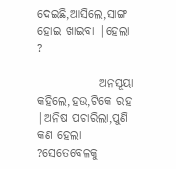ଦେଇଛି,ଆସିଲେ,ସାଙ୍ଗ ହୋଇ ଖାଇବା |ହେଲା ?

             ଅନସୂୟା କହିଲେ,ହଉ,ଟିକେ ରହ |ଅନିଷ ପଚାରିଲା,ପୁଣି କଣ ହେଲା ?ସେତେବେଳକୁ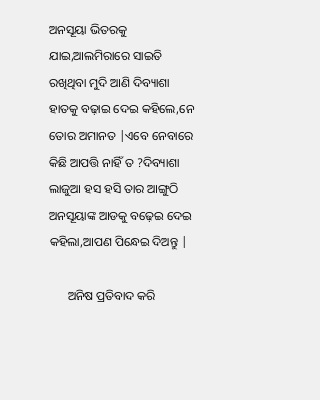ଅନସୂୟା ଭିତରକୁ ଯାଇ,ଆଲମିରାରେ ସାଇତି ରଖିଥିବା ମୁଦି ଆଣି ଦିବ୍ୟାଶା ହାତକୁ ବଢ଼ାଇ ଦେଇ କହିଲେ,ନେ ତୋର ଅମାନତ |ଏବେ ନେବାରେ କିଛି ଆପତ୍ତି ନାହିଁ ତ ?ଦିବ୍ୟାଶା ଲାଜୁଆ ହସ ହସି ତାର ଆଙ୍ଗୁଠି ଅନସୂୟାଙ୍କ ଆଡକୁ ବଢ଼େଇ ଦେଇ କହିଲା,ଆପଣ ପିନ୍ଧେଇ ଦିଅନ୍ତୁ |

      ଅନିଷ ପ୍ରତିବାଦ କରି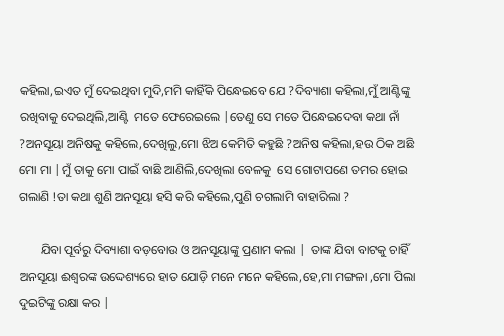କହିଲା,ଇଏତ ମୁଁ ଦେଇଥିବା ମୁଦି,ମମି କାହିଁକି ପିନ୍ଧେଇବେ ଯେ ?ଦିବ୍ୟାଶା କହିଲା,ମୁଁ ଆଣ୍ଟିଙ୍କୁ ରଖିବାକୁ ଦେଇଥିଲି,ଆଣ୍ଟି  ମତେ ଫେରେଇଲେ |ତେଣୁ ସେ ମତେ ପିନ୍ଧେଇଦେବା କଥା ନାଁ ?ଅନସୂୟା ଅନିଷକୁ କହିଲେ,ଦେଖିଲୁ,ମୋ ଝିଅ କେମିତି କହୁଛି ?ଅନିଷ କହିଲା,ହଉ ଠିକ ଅଛି ମୋ ମା |ମୁଁ ତାକୁ ମୋ ପାଇଁ ବାଛି ଆଣିଲି,ଦେଖିଲା ବେଳକୁ  ସେ ଗୋଟାପଣେ ତମର ହୋଇ ଗଲାଣି !ତା କଥା ଶୁଣି ଅନସୂୟା ହସି କରି କହିଲେ,ପୁଣି ଚଗଲାମି ବାହାରିଲା ?

       ଯିବା ପୂର୍ବରୁ ଦିବ୍ୟାଶା ବଡ଼ବୋଉ ଓ ଅନସୂୟାଙ୍କୁ ପ୍ରଣାମ କଲା |  ତାଙ୍କ ଯିବା ବାଟକୁ ଚାହିଁ ଅନସୂୟା ଈଶ୍ୱରଙ୍କ ଉଦ୍ଦେଶ୍ୟରେ ହାତ ଯୋଡ଼ି ମନେ ମନେ କହିଲେ,ହେ,ମା ମଙ୍ଗଳା ,ମୋ ପିଲା ଦୁଇଟିଙ୍କୁ ରକ୍ଷା କର |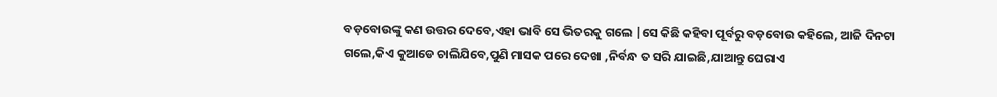ବଡ଼ବୋଉଙ୍କୁ କଣ ଉତ୍ତର ଦେବେ,ଏହା ଭାବି ସେ ଭିତରକୁ ଗଲେ |ସେ କିଛି କହିବା ପୂର୍ବରୁ ବଡ଼ବୋଉ କହିଲେ, ଆଜି ଦିନଟା ଗଲେ,କିଏ କୁଆଡେ ଚାଲିଯିବେ,ପୁଣି ମାସକ ପରେ ଦେଖା ,ନିର୍ବନ୍ଧ ତ ସରି ଯାଇଛି,ଯାଆନ୍ତୁ ଘେରାଏ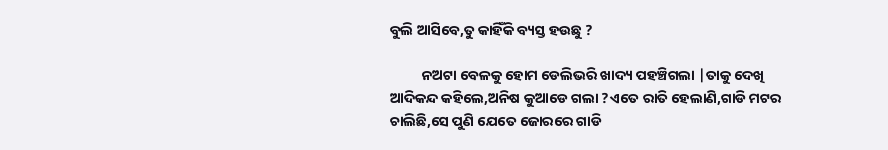ବୁଲି ଆସିବେ,ତୁ କାହିଁକି ବ୍ୟସ୍ତ ହଉଛୁ ?

          ନଅଟା ବେଳକୁ ହୋମ ଡେଲିଭରି ଖାଦ୍ୟ ପହଞ୍ଚିଗଲା |ତାକୁ ଦେଖି ଆଦିକନ୍ଦ କହିଲେ,ଅନିଷ କୁଆଡେ ଗଲା ?ଏତେ ରାତି ହେଲାଣି,ଗାଡି ମଟର ଚାଲିଛି,ସେ ପୁଣି ଯେତେ ଜୋରରେ ଗାଡି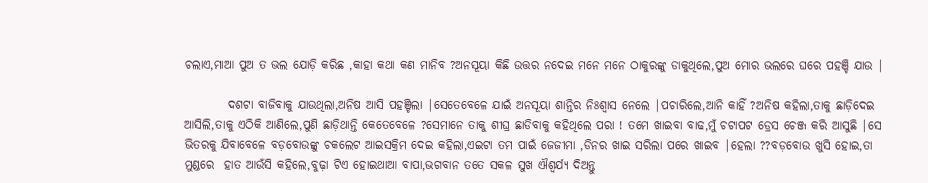ଚଲାଏ,ମାଆ ପୁଅ ତ ଭଲ ଯୋଡ଼ି କରିଛ ,କାହା କଥା କଣ ମାନିବ ?ଅନସୂୟା କିଛି ଉତ୍ତର ନଦେଇ ମନେ ମନେ ଠାକୁରଙ୍କୁ ଡାକୁଥିଲେ,ପୁଅ ମୋର ଭଲରେ ଘରେ ପହଞ୍ଚି ଯାଉ |

         ଦଶଟା ବାଜିବାକୁ ଯାଉଥିଲା,ଅନିଷ ଆସି ପହଞ୍ଚିଲା |ସେତେବେଳେ ଯାଇଁ ଅନସୂୟା ଶାନ୍ତିର ନିଃଶ୍ୱାସ ନେଲେ |ପଚାରିଲେ,ଆନି କାହିଁ ?ଅନିଷ କହିଲା,ତାକୁ ଛାଡ଼ିଦେଇ ଆସିଲି,ତାକୁ ଏଠିକି ଆଣିଲେ,ପୁଣି ଛାଡ଼ିଥାନ୍ତି କେତେବେଳେ ?ସେମାନେ ତାକୁ ଶୀଘ୍ର ଛାଡିବାକୁ କହିଥିଲେ ପରା ! ତମେ ଖାଇବା ବାଢ,ମୁଁ ଚଟାପଟ ଡ୍ରେସ ଚେଞ୍ଜ କରି ଆସୁଛି |ସେ ଭିତରକୁ ଯିବାବେଳେ ବଡ଼ବୋଉଙ୍କୁ ଚକଲେଟ ଆଇସକ୍ରିମ ଦେଇ କହିଲା,ଏଇଟା ତମ ପାଇଁ ଜେଜୀମା ,ଡିନର ଖାଇ ସରିଲା ପରେ ଖାଇବ |ହେଲା ??ବଡ଼ବୋଉ ଖୁସି ହୋଇ,ତା ମୁଣ୍ଡରେ  ହାତ ଆଉଁସି କହିଲେ,ବୁଢ଼ା ଟିଏ ହୋଇଥାଆ ବାପା,ଭଗବାନ ତତେ ସକଳ ସୁଖ ଐଶ୍ଵର୍ଯ୍ୟ ଦିଅନ୍ତୁ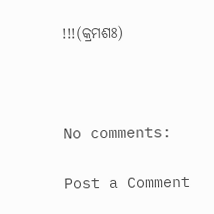!!!(କ୍ରମଶଃ)



No comments:

Post a Comment